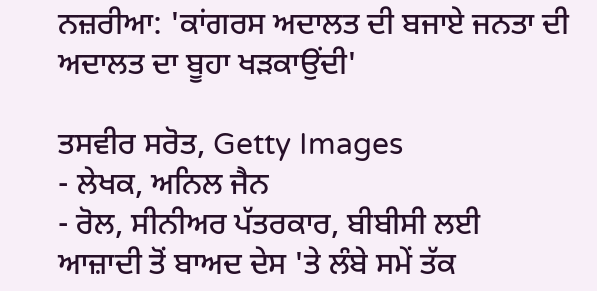ਨਜ਼ਰੀਆ: 'ਕਾਂਗਰਸ ਅਦਾਲਤ ਦੀ ਬਜਾਏ ਜਨਤਾ ਦੀ ਅਦਾਲਤ ਦਾ ਬੂਹਾ ਖੜਕਾਉਂਦੀ'

ਤਸਵੀਰ ਸਰੋਤ, Getty Images
- ਲੇਖਕ, ਅਨਿਲ ਜੈਨ
- ਰੋਲ, ਸੀਨੀਅਰ ਪੱਤਰਕਾਰ, ਬੀਬੀਸੀ ਲਈ
ਆਜ਼ਾਦੀ ਤੋਂ ਬਾਅਦ ਦੇਸ 'ਤੇ ਲੰਬੇ ਸਮੇਂ ਤੱਕ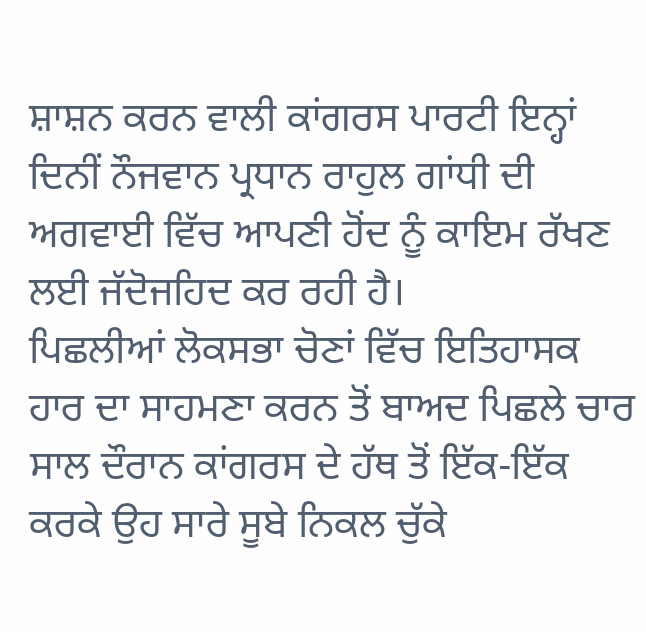ਸ਼ਾਸ਼ਨ ਕਰਨ ਵਾਲੀ ਕਾਂਗਰਸ ਪਾਰਟੀ ਇਨ੍ਹਾਂ ਦਿਨੀਂ ਨੌਜਵਾਨ ਪ੍ਰਧਾਨ ਰਾਹੁਲ ਗਾਂਧੀ ਦੀ ਅਗਵਾਈ ਵਿੱਚ ਆਪਣੀ ਹੋਂਦ ਨੂੰ ਕਾਇਮ ਰੱਖਣ ਲਈ ਜੱਦੋਜਹਿਦ ਕਰ ਰਹੀ ਹੈ।
ਪਿਛਲੀਆਂ ਲੋਕਸਭਾ ਚੋਣਾਂ ਵਿੱਚ ਇਤਿਹਾਸਕ ਹਾਰ ਦਾ ਸਾਹਮਣਾ ਕਰਨ ਤੋਂ ਬਾਅਦ ਪਿਛਲੇ ਚਾਰ ਸਾਲ ਦੌਰਾਨ ਕਾਂਗਰਸ ਦੇ ਹੱਥ ਤੋਂ ਇੱਕ-ਇੱਕ ਕਰਕੇ ਉਹ ਸਾਰੇ ਸੂਬੇ ਨਿਕਲ ਚੁੱਕੇ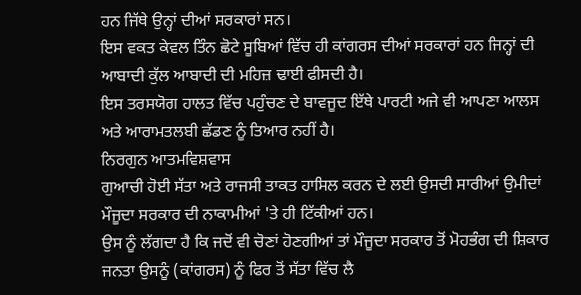ਹਨ ਜਿੱਥੇ ਉਨ੍ਹਾਂ ਦੀਆਂ ਸਰਕਾਰਾਂ ਸਨ।
ਇਸ ਵਕਤ ਕੇਵਲ ਤਿੰਨ ਛੋਟੇ ਸੂਬਿਆਂ ਵਿੱਚ ਹੀ ਕਾਂਗਰਸ ਦੀਆਂ ਸਰਕਾਰਾਂ ਹਨ ਜਿਨ੍ਹਾਂ ਦੀ ਆਬਾਦੀ ਕੁੱਲ ਆਬਾਦੀ ਦੀ ਮਹਿਜ਼ ਢਾਈ ਫੀਸਦੀ ਹੈ।
ਇਸ ਤਰਸਯੋਗ ਹਾਲਤ ਵਿੱਚ ਪਹੁੰਚਣ ਦੇ ਬਾਵਜੂਦ ਇੱਥੇ ਪਾਰਟੀ ਅਜੇ ਵੀ ਆਪਣਾ ਆਲਸ ਅਤੇ ਆਰਾਮਤਲਬੀ ਛੱਡਣ ਨੂੰ ਤਿਆਰ ਨਹੀਂ ਹੈ।
ਨਿਰਗੁਨ ਆਤਮਵਿਸ਼ਵਾਸ
ਗੁਆਚੀ ਹੋਈ ਸੱਤਾ ਅਤੇ ਰਾਜਸੀ ਤਾਕਤ ਹਾਸਿਲ ਕਰਨ ਦੇ ਲਈ ਉਸਦੀ ਸਾਰੀਆਂ ਉਮੀਦਾਂ ਮੌਜੂਦਾ ਸਰਕਾਰ ਦੀ ਨਾਕਾਮੀਆਂ 'ਤੇ ਹੀ ਟਿੱਕੀਆਂ ਹਨ।
ਉਸ ਨੂੰ ਲੱਗਦਾ ਹੈ ਕਿ ਜਦੋਂ ਵੀ ਚੋਣਾਂ ਹੋਣਗੀਆਂ ਤਾਂ ਮੌਜੂਦਾ ਸਰਕਾਰ ਤੋਂ ਮੋਹਭੰਗ ਦੀ ਸ਼ਿਕਾਰ ਜਨਤਾ ਉਸਨੂੰ (ਕਾਂਗਰਸ) ਨੂੰ ਫਿਰ ਤੋਂ ਸੱਤਾ ਵਿੱਚ ਲੈ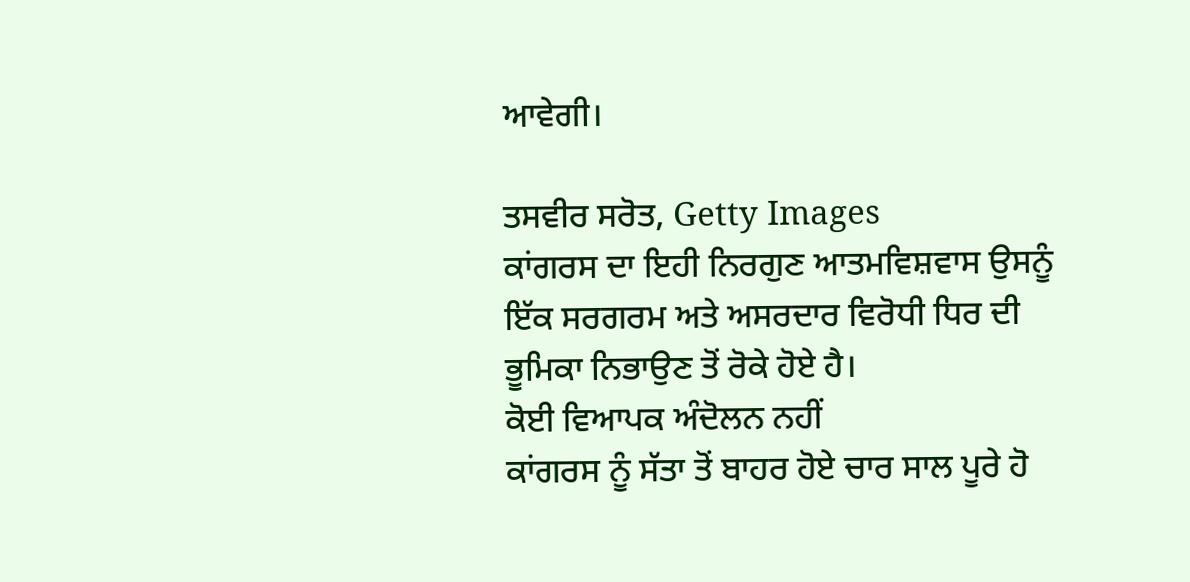ਆਵੇਗੀ।

ਤਸਵੀਰ ਸਰੋਤ, Getty Images
ਕਾਂਗਰਸ ਦਾ ਇਹੀ ਨਿਰਗੁਣ ਆਤਮਵਿਸ਼ਵਾਸ ਉਸਨੂੰ ਇੱਕ ਸਰਗਰਮ ਅਤੇ ਅਸਰਦਾਰ ਵਿਰੋਧੀ ਧਿਰ ਦੀ ਭੂਮਿਕਾ ਨਿਭਾਉਣ ਤੋਂ ਰੋਕੇ ਹੋਏ ਹੈ।
ਕੋਈ ਵਿਆਪਕ ਅੰਦੋਲਨ ਨਹੀਂ
ਕਾਂਗਰਸ ਨੂੰ ਸੱਤਾ ਤੋਂ ਬਾਹਰ ਹੋਏ ਚਾਰ ਸਾਲ ਪੂਰੇ ਹੋ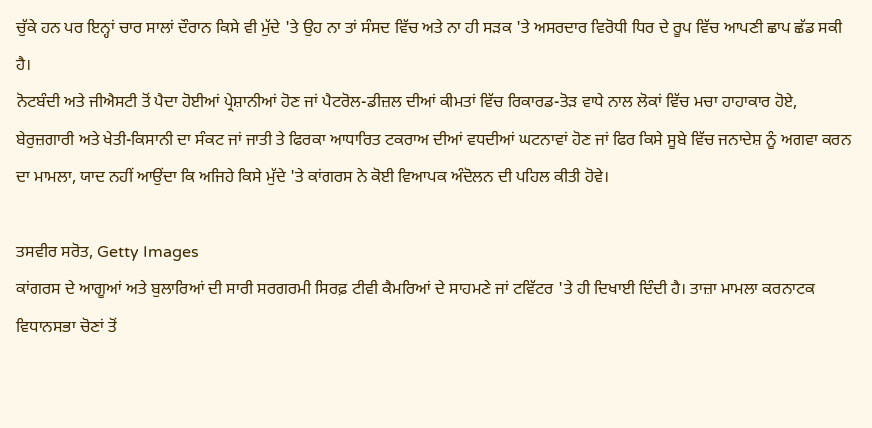ਚੁੱਕੇ ਹਨ ਪਰ ਇਨ੍ਹਾਂ ਚਾਰ ਸਾਲਾਂ ਦੌਰਾਨ ਕਿਸੇ ਵੀ ਮੁੱਦੇ 'ਤੇ ਉਹ ਨਾ ਤਾਂ ਸੰਸਦ ਵਿੱਚ ਅਤੇ ਨਾ ਹੀ ਸੜਕ 'ਤੇ ਅਸਰਦਾਰ ਵਿਰੋਧੀ ਧਿਰ ਦੇ ਰੂਪ ਵਿੱਚ ਆਪਣੀ ਛਾਪ ਛੱਡ ਸਕੀ ਹੈ।
ਨੋਟਬੰਦੀ ਅਤੇ ਜੀਐਸਟੀ ਤੋਂ ਪੈਦਾ ਹੋਈਆਂ ਪ੍ਰੇਸ਼ਾਨੀਆਂ ਹੋਣ ਜਾਂ ਪੈਟਰੋਲ-ਡੀਜ਼ਲ ਦੀਆਂ ਕੀਮਤਾਂ ਵਿੱਚ ਰਿਕਾਰਡ-ਤੋੜ ਵਾਧੇ ਨਾਲ ਲੋਕਾਂ ਵਿੱਚ ਮਚਾ ਹਾਹਾਕਾਰ ਹੋਏ, ਬੇਰੁਜ਼ਗਾਰੀ ਅਤੇ ਖੇਤੀ-ਕਿਸਾਨੀ ਦਾ ਸੰਕਟ ਜਾਂ ਜਾਤੀ ਤੇ ਫਿਰਕਾ ਆਧਾਰਿਤ ਟਕਰਾਅ ਦੀਆਂ ਵਧਦੀਆਂ ਘਟਨਾਵਾਂ ਹੋਣ ਜਾਂ ਫਿਰ ਕਿਸੇ ਸੂਬੇ ਵਿੱਚ ਜਨਾਦੇਸ਼ ਨੂੰ ਅਗਵਾ ਕਰਨ ਦਾ ਮਾਮਲਾ, ਯਾਦ ਨਹੀਂ ਆਉਂਦਾ ਕਿ ਅਜਿਹੇ ਕਿਸੇ ਮੁੱਦੇ 'ਤੇ ਕਾਂਗਰਸ ਨੇ ਕੋਈ ਵਿਆਪਕ ਅੰਦੋਲਨ ਦੀ ਪਹਿਲ ਕੀਤੀ ਹੋਵੇ।

ਤਸਵੀਰ ਸਰੋਤ, Getty Images
ਕਾਂਗਰਸ ਦੇ ਆਗੂਆਂ ਅਤੇ ਬੁਲਾਰਿਆਂ ਦੀ ਸਾਰੀ ਸਰਗਰਮੀ ਸਿਰਫ਼ ਟੀਵੀ ਕੈਮਰਿਆਂ ਦੇ ਸਾਹਮਣੇ ਜਾਂ ਟਵਿੱਟਰ 'ਤੇ ਹੀ ਦਿਖਾਈ ਦਿੰਦੀ ਹੈ। ਤਾਜ਼ਾ ਮਾਮਲਾ ਕਰਨਾਟਕ ਵਿਧਾਨਸਭਾ ਚੋਣਾਂ ਤੋਂ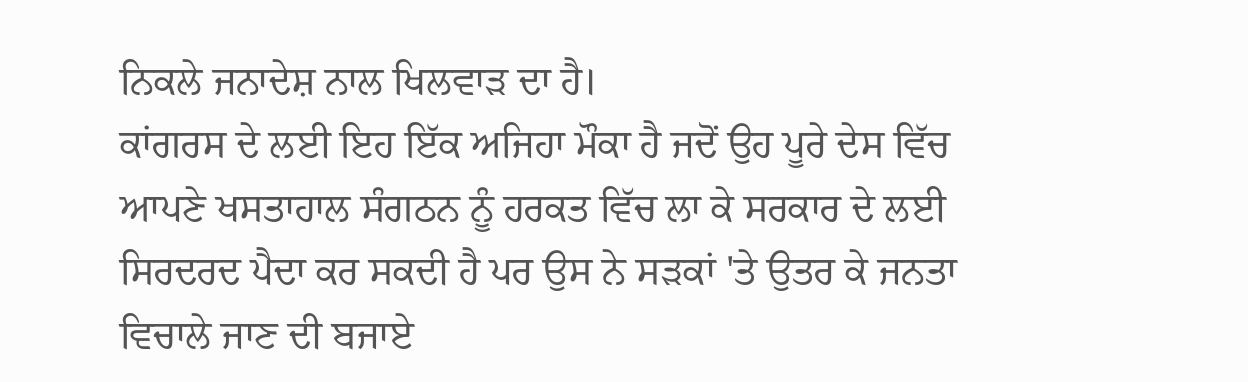ਨਿਕਲੇ ਜਨਾਦੇਸ਼ ਨਾਲ ਖਿਲਵਾੜ ਦਾ ਹੈ।
ਕਾਂਗਰਸ ਦੇ ਲਈ ਇਹ ਇੱਕ ਅਜਿਹਾ ਮੌਕਾ ਹੈ ਜਦੋਂ ਉਹ ਪੂਰੇ ਦੇਸ ਵਿੱਚ ਆਪਣੇ ਖਸਤਾਹਾਲ ਸੰਗਠਨ ਨੂੰ ਹਰਕਤ ਵਿੱਚ ਲਾ ਕੇ ਸਰਕਾਰ ਦੇ ਲਈ ਸਿਰਦਰਦ ਪੈਦਾ ਕਰ ਸਕਦੀ ਹੈ ਪਰ ਉਸ ਨੇ ਸੜਕਾਂ 'ਤੇ ਉਤਰ ਕੇ ਜਨਤਾ ਵਿਚਾਲੇ ਜਾਣ ਦੀ ਬਜਾਏ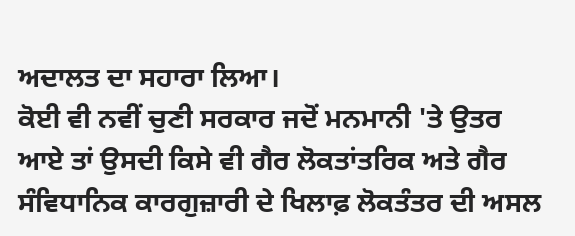ਅਦਾਲਤ ਦਾ ਸਹਾਰਾ ਲਿਆ।
ਕੋਈ ਵੀ ਨਵੀਂ ਚੁਣੀ ਸਰਕਾਰ ਜਦੋਂ ਮਨਮਾਨੀ 'ਤੇ ਉਤਰ ਆਏ ਤਾਂ ਉਸਦੀ ਕਿਸੇ ਵੀ ਗੈਰ ਲੋਕਤਾਂਤਰਿਕ ਅਤੇ ਗੈਰ ਸੰਵਿਧਾਨਿਕ ਕਾਰਗੁਜ਼ਾਰੀ ਦੇ ਖਿਲਾਫ਼ ਲੋਕਤੰਤਰ ਦੀ ਅਸਲ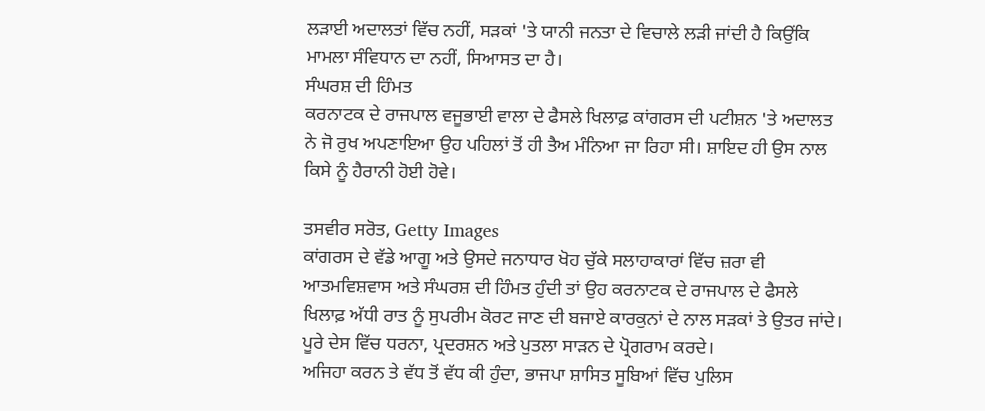ਲੜਾਈ ਅਦਾਲਤਾਂ ਵਿੱਚ ਨਹੀਂ, ਸੜਕਾਂ 'ਤੇ ਯਾਨੀ ਜਨਤਾ ਦੇ ਵਿਚਾਲੇ ਲੜੀ ਜਾਂਦੀ ਹੈ ਕਿਉਂਕਿ ਮਾਮਲਾ ਸੰਵਿਧਾਨ ਦਾ ਨਹੀਂ, ਸਿਆਸਤ ਦਾ ਹੈ।
ਸੰਘਰਸ਼ ਦੀ ਹਿੰਮਤ
ਕਰਨਾਟਕ ਦੇ ਰਾਜਪਾਲ ਵਜੂਭਾਈ ਵਾਲਾ ਦੇ ਫੈਸਲੇ ਖਿਲਾਫ਼ ਕਾਂਗਰਸ ਦੀ ਪਟੀਸ਼ਨ 'ਤੇ ਅਦਾਲਤ ਨੇ ਜੋ ਰੁਖ ਅਪਣਾਇਆ ਉਹ ਪਹਿਲਾਂ ਤੋਂ ਹੀ ਤੈਅ ਮੰਨਿਆ ਜਾ ਰਿਹਾ ਸੀ। ਸ਼ਾਇਦ ਹੀ ਉਸ ਨਾਲ ਕਿਸੇ ਨੂੰ ਹੈਰਾਨੀ ਹੋਈ ਹੋਵੇ।

ਤਸਵੀਰ ਸਰੋਤ, Getty Images
ਕਾਂਗਰਸ ਦੇ ਵੱਡੇ ਆਗੂ ਅਤੇ ਉਸਦੇ ਜਨਾਧਾਰ ਖੋਹ ਚੁੱਕੇ ਸਲਾਹਾਕਾਰਾਂ ਵਿੱਚ ਜ਼ਰਾ ਵੀ ਆਤਮਵਿਸ਼ਵਾਸ ਅਤੇ ਸੰਘਰਸ਼ ਦੀ ਹਿੰਮਤ ਹੁੰਦੀ ਤਾਂ ਉਹ ਕਰਨਾਟਕ ਦੇ ਰਾਜਪਾਲ ਦੇ ਫੈਸਲੇ ਖਿਲਾਫ਼ ਅੱਧੀ ਰਾਤ ਨੂੰ ਸੁਪਰੀਮ ਕੋਰਟ ਜਾਣ ਦੀ ਬਜਾਏ ਕਾਰਕੁਨਾਂ ਦੇ ਨਾਲ ਸੜਕਾਂ ਤੇ ਉਤਰ ਜਾਂਦੇ।
ਪੂਰੇ ਦੇਸ ਵਿੱਚ ਧਰਨਾ, ਪ੍ਰਦਰਸ਼ਨ ਅਤੇ ਪੁਤਲਾ ਸਾੜਨ ਦੇ ਪ੍ਰੋਗਰਾਮ ਕਰਦੇ।
ਅਜਿਹਾ ਕਰਨ ਤੇ ਵੱਧ ਤੋਂ ਵੱਧ ਕੀ ਹੁੰਦਾ, ਭਾਜਪਾ ਸ਼ਾਸਿਤ ਸੂਬਿਆਂ ਵਿੱਚ ਪੁਲਿਸ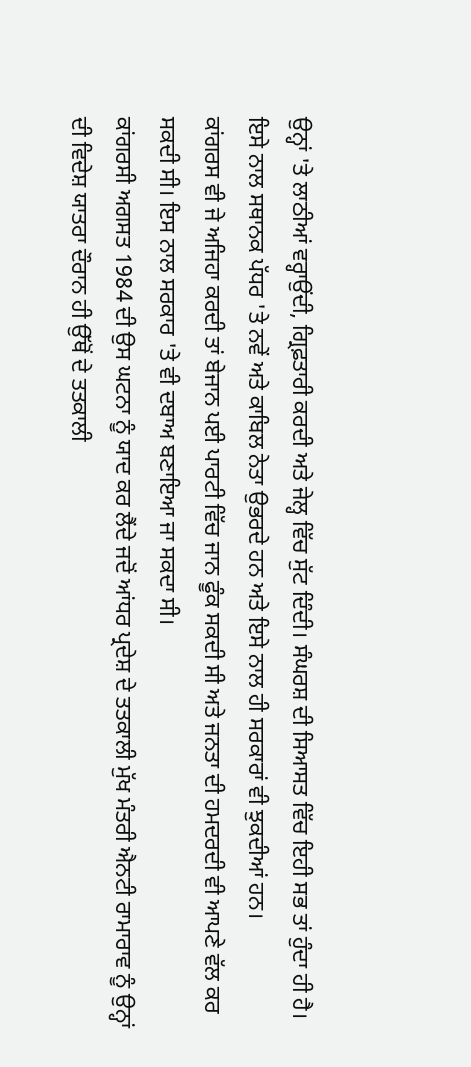ਉਨ੍ਹਾਂ 'ਤੇ ਲਾਠੀਆਂ ਵਰ੍ਹਾਉਂਦੀ, ਗ੍ਰਿਫ਼ਤਾਰੀ ਕਰਦੀ ਅਤੇ ਜੇਲ੍ਹ ਵਿੱਚ ਸੁੱਟ ਦਿੰਦੀ। ਸੰਘਰਸ਼ ਦੀ ਸਿਆਸਤ ਵਿੱਚ ਇਹੀ ਸਭ ਤਾਂ ਹੁੰਦਾ ਹੀ ਹੈ।
ਇਸੇ ਨਾਲ ਸਥਾਨਕ ਪੱਧਰ 'ਤੇ ਨਵੇਂ ਅਤੇ ਕਾਬਿਲ ਨੇਤਾ ਉਭਰਦੇ ਹਨ ਅਤੇ ਇਸੇ ਨਾਲ ਹੀ ਸਰਕਾਰਾਂ ਵੀ ਝੁਕਦੀਆਂ ਹਨ।
ਕਾਂਗਰਸ ਵੀ ਜੇ ਅਜਿਹਾ ਕਰਦੀ ਤਾਂ ਬੇਜਾਨ ਪਈ ਪਾਰਟੀ ਵਿੱਚ ਜਾਨ ਫੂੰਕ ਸਕਦੀ ਸੀ ਅਤੇ ਜਨਤਾ ਦੀ ਹਮਦਰਦੀ ਵੀ ਆਪਣੇ ਵੱਲ ਕਰ ਸਕਦੀ ਸੀ। ਇਸ ਨਾਲ ਸਰਕਾਰ 'ਤੇ ਵੀ ਦਬਾਅ ਬਣਾਇਆ ਜਾ ਸਕਦਾ ਸੀ।
ਕਾਂਗਰਸੀ ਅਗਸਤ 1984 ਦੀ ਉਸ ਘਟਨਾ ਨੂੰ ਯਾਦ ਕਰ ਲੈਂਦੇ ਜਦੋਂ ਆਂਧਰ ਪ੍ਰਦੇਸ਼ ਦੇ ਤਤਕਾਲੀ ਮੁੱਖ ਮੰਤਰੀ ਐਨਟੀ ਰਾਮਾਰਾਵ ਨੂੰ ਉਨ੍ਹਾਂ ਦੀ ਵਿਦੇਸ਼ ਯਾਤਰਾ ਦੌਰਾਨ ਹੀ ਉੱਥੋਂ ਦੇ ਤਤਕਾਲੀ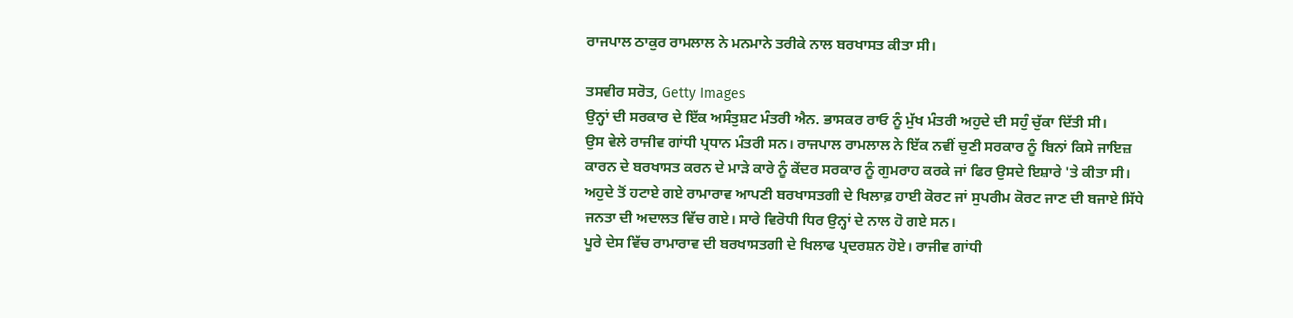ਰਾਜਪਾਲ ਠਾਕੁਰ ਰਾਮਲਾਲ ਨੇ ਮਨਮਾਨੇ ਤਰੀਕੇ ਨਾਲ ਬਰਖਾਸਤ ਕੀਤਾ ਸੀ।

ਤਸਵੀਰ ਸਰੋਤ, Getty Images
ਉਨ੍ਹਾਂ ਦੀ ਸਰਕਾਰ ਦੇ ਇੱਕ ਅਸੰਤੁਸ਼ਟ ਮੰਤਰੀ ਐਨ. ਭਾਸਕਰ ਰਾਓ ਨੂੰ ਮੁੱਖ ਮੰਤਰੀ ਅਹੁਦੇ ਦੀ ਸਹੁੰ ਚੁੱਕਾ ਦਿੱਤੀ ਸੀ।
ਉਸ ਵੇਲੇ ਰਾਜੀਵ ਗਾਂਧੀ ਪ੍ਰਧਾਨ ਮੰਤਰੀ ਸਨ। ਰਾਜਪਾਲ ਰਾਮਲਾਲ ਨੇ ਇੱਕ ਨਵੀਂ ਚੁਣੀ ਸਰਕਾਰ ਨੂੰ ਬਿਨਾਂ ਕਿਸੇ ਜਾਇਜ਼ ਕਾਰਨ ਦੇ ਬਰਖਾਸਤ ਕਰਨ ਦੇ ਮਾੜੇ ਕਾਰੇ ਨੂੰ ਕੇਂਦਰ ਸਰਕਾਰ ਨੂੰ ਗੁਮਰਾਹ ਕਰਕੇ ਜਾਂ ਫਿਰ ਉਸਦੇ ਇਸ਼ਾਰੇ 'ਤੇ ਕੀਤਾ ਸੀ।
ਅਹੁਦੇ ਤੋਂ ਹਟਾਏ ਗਏ ਰਾਮਾਰਾਵ ਆਪਣੀ ਬਰਖਾਸਤਗੀ ਦੇ ਖਿਲਾਫ਼ ਹਾਈ ਕੋਰਟ ਜਾਂ ਸੁਪਰੀਮ ਕੋਰਟ ਜਾਣ ਦੀ ਬਜਾਏ ਸਿੱਧੇ ਜਨਤਾ ਦੀ ਅਦਾਲਤ ਵਿੱਚ ਗਏ। ਸਾਰੇ ਵਿਰੋਧੀ ਧਿਰ ਉਨ੍ਹਾਂ ਦੇ ਨਾਲ ਹੋ ਗਏ ਸਨ।
ਪੂਰੇ ਦੇਸ ਵਿੱਚ ਰਾਮਾਰਾਵ ਦੀ ਬਰਖਾਸਤਗੀ ਦੇ ਖਿਲਾਫ ਪ੍ਰਦਰਸ਼ਨ ਹੋਏ। ਰਾਜੀਵ ਗਾਂਧੀ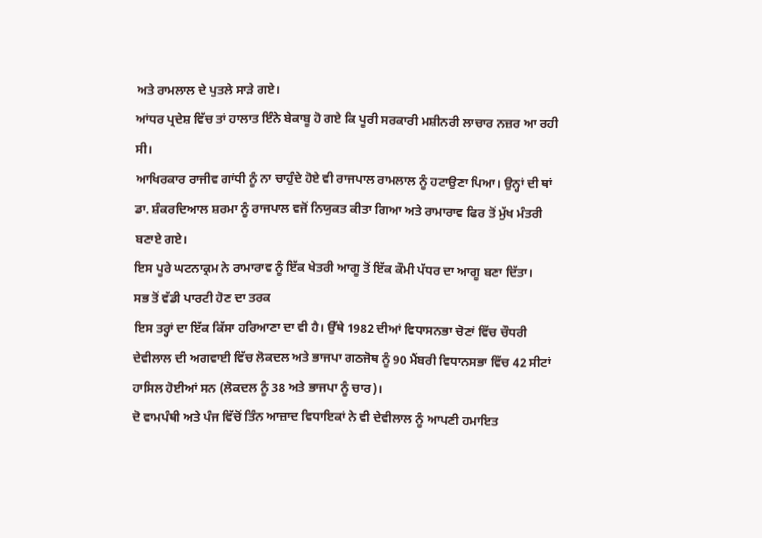ਅਤੇ ਰਾਮਲਾਲ ਦੇ ਪੁਤਲੇ ਸਾੜੇ ਗਏ।
ਆਂਧਰ ਪ੍ਰਦੇਸ਼ ਵਿੱਚ ਤਾਂ ਹਾਲਾਤ ਇੰਨੇ ਬੇਕਾਬੂ ਹੋ ਗਏ ਕਿ ਪੂਰੀ ਸਰਕਾਰੀ ਮਸ਼ੀਨਰੀ ਲਾਚਾਰ ਨਜ਼ਰ ਆ ਰਹੀ ਸੀ।
ਆਖਿਰਕਾਰ ਰਾਜੀਵ ਗਾਂਧੀ ਨੂੰ ਨਾ ਚਾਹੁੰਦੇ ਹੋਏ ਵੀ ਰਾਜਪਾਲ ਰਾਮਲਾਲ ਨੂੰ ਹਟਾਉਣਾ ਪਿਆ। ਉਨ੍ਹਾਂ ਦੀ ਥਾਂ ਡਾ. ਸ਼ੰਕਰਦਿਆਲ ਸ਼ਰਮਾ ਨੂੰ ਰਾਜਪਾਲ ਵਜੋਂ ਨਿਯੁਕਤ ਕੀਤਾ ਗਿਆ ਅਤੇ ਰਾਮਾਰਾਵ ਫਿਰ ਤੋਂ ਮੁੱਖ ਮੰਤਰੀ ਬਣਾਏ ਗਏ।
ਇਸ ਪੂਰੇ ਘਟਨਾਕ੍ਰਮ ਨੇ ਰਾਮਾਰਾਵ ਨੂੰ ਇੱਕ ਖੇਤਰੀ ਆਗੂ ਤੋਂ ਇੱਕ ਕੌਮੀ ਪੱਧਰ ਦਾ ਆਗੂ ਬਣਾ ਦਿੱਤਾ।
ਸਭ ਤੋਂ ਵੱਡੀ ਪਾਰਟੀ ਹੋਣ ਦਾ ਤਰਕ
ਇਸ ਤਰ੍ਹਾਂ ਦਾ ਇੱਕ ਕਿੱਸਾ ਹਰਿਆਣਾ ਦਾ ਵੀ ਹੈ। ਉੱਥੇ 1982 ਦੀਆਂ ਵਿਧਾਸਨਭਾ ਚੋਣਾਂ ਵਿੱਚ ਚੌਧਰੀ ਦੇਵੀਲਾਲ ਦੀ ਅਗਵਾਈ ਵਿੱਚ ਲੋਕਦਲ ਅਤੇ ਭਾਜਪਾ ਗਠਜੋਥ ਨੂੰ 90 ਮੈਂਬਰੀ ਵਿਧਾਨਸਭਾ ਵਿੱਚ 42 ਸੀਟਾਂ ਹਾਸਿਲ ਹੋਈਆਂ ਸਨ (ਲੋਕਦਲ ਨੂੰ 38 ਅਤੇ ਭਾਜਪਾ ਨੂੰ ਚਾਰ)।
ਦੋ ਵਾਮਪੰਥੀ ਅਤੇ ਪੰਜ ਵਿੱਚੋਂ ਤਿੰਨ ਆਜ਼ਾਦ ਵਿਧਾਇਕਾਂ ਨੇ ਵੀ ਦੇਵੀਲਾਲ ਨੂੰ ਆਪਣੀ ਹਮਾਇਤ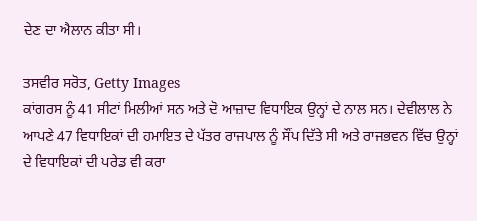ਦੇਣ ਦਾ ਐਲਾਨ ਕੀਤਾ ਸੀ।

ਤਸਵੀਰ ਸਰੋਤ, Getty Images
ਕਾਂਗਰਸ ਨੂੰ 41 ਸੀਟਾਂ ਮਿਲੀਆਂ ਸਨ ਅਤੇ ਦੋ ਆਜ਼ਾਦ ਵਿਧਾਇਕ ਉਨ੍ਹਾਂ ਦੇ ਨਾਲ ਸਨ। ਦੇਵੀਲਾਲ ਨੇ ਆਪਣੇ 47 ਵਿਧਾਇਕਾਂ ਦੀ ਹਮਾਇਤ ਦੇ ਪੱਤਰ ਰਾਜਪਾਲ ਨੂੰ ਸੌਂਪ ਦਿੱਤੇ ਸੀ ਅਤੇ ਰਾਜਭਵਨ ਵਿੱਚ ਉਨ੍ਹਾਂ ਦੇ ਵਿਧਾਇਕਾਂ ਦੀ ਪਰੇਡ ਵੀ ਕਰਾ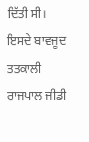ਦਿੱਤੀ ਸੀ।
ਇਸਦੇ ਬਾਵਜੂਦ ਤਤਕਾਲੀ ਰਾਜਪਾਲ ਜੀਡੀ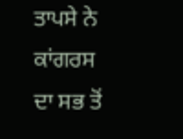ਤਾਪਸੇ ਨੇ ਕਾਂਗਰਸ ਦਾ ਸਭ ਤੋਂ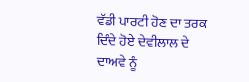ਵੱਡੀ ਪਾਰਟੀ ਹੋਣ ਦਾ ਤਰਕ ਦਿੰਦੇ ਹੋਏ ਦੇਵੀਲਾਲ ਦੇ ਦਾਅਵੇ ਨੂੰ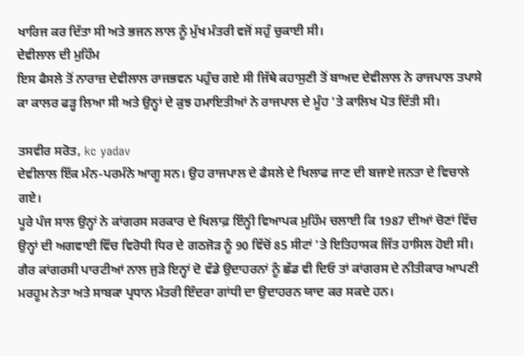ਖਾਰਿਜ ਕਰ ਦਿੱਤਾ ਸੀ ਅਤੇ ਭਜਨ ਲਾਲ ਨੂੰ ਮੁੱਖ ਮੰਤਰੀ ਵਜੋਂ ਸਹੁੰ ਚੁਕਾਈ ਸੀ।
ਦੇਵੀਲਾਲ ਦੀ ਮੁਹਿੰਮ
ਇਸ ਫੈਸਲੇ ਤੋਂ ਨਾਰਾਜ਼ ਦੇਵੀਲਾਲ ਰਾਜਭਵਨ ਪਹੁੰਚ ਗਏ ਸੀ ਜਿੱਥੇ ਕਹਾਸੁਣੀ ਤੋਂ ਬਾਅਦ ਦੇਵੀਲਾਲ ਨੇ ਰਾਜਪਾਲ ਤਪਾਸੇ ਕਾ ਕਾਲਰ ਫੜ੍ਹ ਲਿਆ ਸੀ ਅਤੇ ਉਨ੍ਹਾਂ ਦੇ ਕੁਝ ਹਮਾਇਤੀਆਂ ਨੇ ਰਾਜਪਾਲ ਦੇ ਮੂੰਹ 'ਤੇ ਕਾਲਿਖ ਪੋਤ ਦਿੱਤੀ ਸੀ।

ਤਸਵੀਰ ਸਰੋਤ, kc yadav
ਦੇਵੀਲਾਲ ਇੱਕ ਮੰਨ-ਪਰਮੰਨੇ ਆਗੂ ਸਨ। ਉਹ ਰਾਜਪਾਲ ਦੇ ਫੈਸਲੇ ਦੇ ਖਿਲਾਫ ਜਾਣ ਦੀ ਬਜਾਏ ਜਨਤਾ ਦੇ ਵਿਚਾਲੇ ਗਏ।
ਪੂਰੇ ਪੰਜ ਸਾਲ ਉਨ੍ਹਾਂ ਨੇ ਕਾਂਗਰਸ ਸਰਕਾਰ ਦੇ ਖਿਲਾਫ਼ ਇੰਨ੍ਹੀ ਵਿਆਪਕ ਮੁਹਿੰਮ ਚਲਾਈ ਕਿ 1987 ਦੀਆਂ ਚੋਣਾਂ ਵਿੱਚ ਉਨ੍ਹਾਂ ਦੀ ਅਗਵਾਈ ਵਿੱਚ ਵਿਰੋਧੀ ਧਿਰ ਦੇ ਗਠਜੋੜ ਨੂੰ 90 ਵਿੱਚੋਂ 85 ਸੀਟਾਂ 'ਤੇ ਇਤਿਹਾਸਕ ਜਿੱਤ ਹਾਸਿਲ ਹੋਈ ਸੀ।
ਗੈਰ ਕਾਂਗਰਸੀ ਪਾਰਟੀਆਂ ਨਾਲ ਜੁੜੇ ਇਨ੍ਹਾਂ ਦੋ ਵੱਡੇ ਉਦਾਹਰਨਾਂ ਨੂੰ ਛੱਡ ਵੀ ਦਿਓ ਤਾਂ ਕਾਂਗਰਸ ਦੇ ਨੀਤੀਕਾਰ ਆਪਣੀ ਮਰਹੂਮ ਨੇਤਾ ਅਤੇ ਸਾਬਕਾ ਪ੍ਰਧਾਨ ਮੰਤਰੀ ਇੰਦਰਾ ਗਾਂਧੀ ਦਾ ਉਦਾਹਰਨ ਯਾਦ ਕਰ ਸਕਦੇ ਹਨ।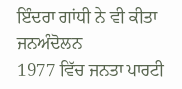ਇੰਦਰਾ ਗਾਂਧੀ ਨੇ ਵੀ ਕੀਤਾ ਜਨਅੰਦੋਲਨ
1977 ਵਿੱਚ ਜਨਤਾ ਪਾਰਟੀ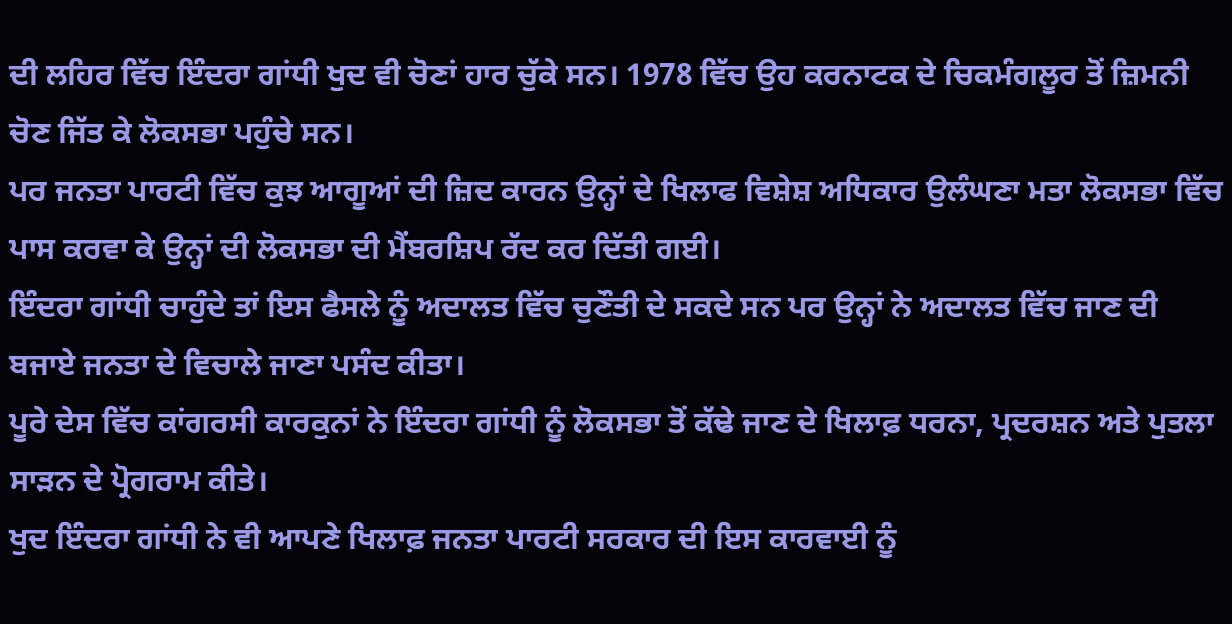ਦੀ ਲਹਿਰ ਵਿੱਚ ਇੰਦਰਾ ਗਾਂਧੀ ਖੁਦ ਵੀ ਚੋਣਾਂ ਹਾਰ ਚੁੱਕੇ ਸਨ। 1978 ਵਿੱਚ ਉਹ ਕਰਨਾਟਕ ਦੇ ਚਿਕਮੰਗਲੂਰ ਤੋਂ ਜ਼ਿਮਨੀ ਚੋਣ ਜਿੱਤ ਕੇ ਲੋਕਸਭਾ ਪਹੁੰਚੇ ਸਨ।
ਪਰ ਜਨਤਾ ਪਾਰਟੀ ਵਿੱਚ ਕੁਝ ਆਗੂਆਂ ਦੀ ਜ਼ਿਦ ਕਾਰਨ ਉਨ੍ਹਾਂ ਦੇ ਖਿਲਾਫ ਵਿਸ਼ੇਸ਼ ਅਧਿਕਾਰ ਉਲੰਘਣਾ ਮਤਾ ਲੋਕਸਭਾ ਵਿੱਚ ਪਾਸ ਕਰਵਾ ਕੇ ਉਨ੍ਹਾਂ ਦੀ ਲੋਕਸਭਾ ਦੀ ਮੈਂਬਰਸ਼ਿਪ ਰੱਦ ਕਰ ਦਿੱਤੀ ਗਈ।
ਇੰਦਰਾ ਗਾਂਧੀ ਚਾਹੁੰਦੇ ਤਾਂ ਇਸ ਫੈਸਲੇ ਨੂੰ ਅਦਾਲਤ ਵਿੱਚ ਚੁਣੌਤੀ ਦੇ ਸਕਦੇ ਸਨ ਪਰ ਉਨ੍ਹਾਂ ਨੇ ਅਦਾਲਤ ਵਿੱਚ ਜਾਣ ਦੀ ਬਜਾਏ ਜਨਤਾ ਦੇ ਵਿਚਾਲੇ ਜਾਣਾ ਪਸੰਦ ਕੀਤਾ।
ਪੂਰੇ ਦੇਸ ਵਿੱਚ ਕਾਂਗਰਸੀ ਕਾਰਕੁਨਾਂ ਨੇ ਇੰਦਰਾ ਗਾਂਧੀ ਨੂੰ ਲੋਕਸਭਾ ਤੋਂ ਕੱਢੇ ਜਾਣ ਦੇ ਖਿਲਾਫ਼ ਧਰਨਾ, ਪ੍ਰਦਰਸ਼ਨ ਅਤੇ ਪੁਤਲਾ ਸਾੜਨ ਦੇ ਪ੍ਰੋਗਰਾਮ ਕੀਤੇ।
ਖੁਦ ਇੰਦਰਾ ਗਾਂਧੀ ਨੇ ਵੀ ਆਪਣੇ ਖਿਲਾਫ਼ ਜਨਤਾ ਪਾਰਟੀ ਸਰਕਾਰ ਦੀ ਇਸ ਕਾਰਵਾਈ ਨੂੰ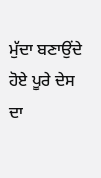ਮੁੱਦਾ ਬਣਾਉਂਦੇ ਹੋਏ ਪੂਰੇ ਦੇਸ ਦਾ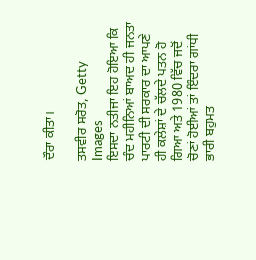ਦੌਰਾ ਕੀਤਾ।

ਤਸਵੀਰ ਸਰੋਤ, Getty Images
ਇਸਦਾ ਨਤੀਜਾ ਇਹ ਹੋਇਆ ਕਿ ਚੰਦ ਮਹੀਨਿਆਂ ਬਾਅਦ ਹੀ ਜਨਤਾ ਪਾਰਟੀ ਦੀ ਸਰਕਾਰ ਦਾ ਆਪਣੇ ਹੀ ਕਲੇਸ਼ਾਂ ਦੇ ਚੱਲਦੇ ਪਤਨ ਹੋ ਗਿਆ ਅਤੇ 1980 ਵਿੱਚ ਜਦੋਂ ਚੋਣਾਂ ਹੋਈਆਂ ਤਾਂ ਇੰਦਰਾ ਗਾਂਧੀ ਭਾਰੀ ਬਹੁਮਤ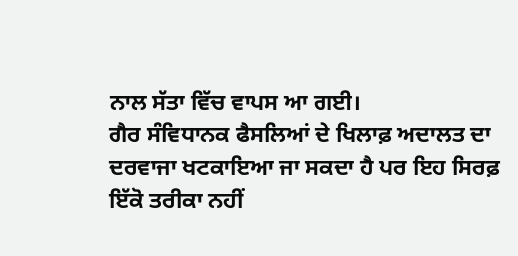ਨਾਲ ਸੱਤਾ ਵਿੱਚ ਵਾਪਸ ਆ ਗਈ।
ਗੈਰ ਸੰਵਿਧਾਨਕ ਫੈਸਲਿਆਂ ਦੇ ਖਿਲਾਫ਼ ਅਦਾਲਤ ਦਾ ਦਰਵਾਜਾ ਖਟਕਾਇਆ ਜਾ ਸਕਦਾ ਹੈ ਪਰ ਇਹ ਸਿਰਫ਼ ਇੱਕੋ ਤਰੀਕਾ ਨਹੀਂ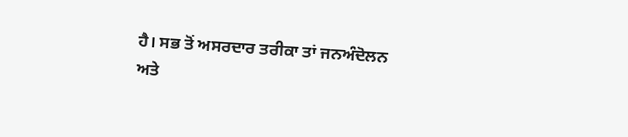ਹੈ। ਸਭ ਤੋਂ ਅਸਰਦਾਰ ਤਰੀਕਾ ਤਾਂ ਜਨਅੰਦੋਲਨ ਅਤੇ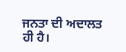ਜਨਤਾ ਦੀ ਅਦਾਲਤ ਹੀ ਹੈ।